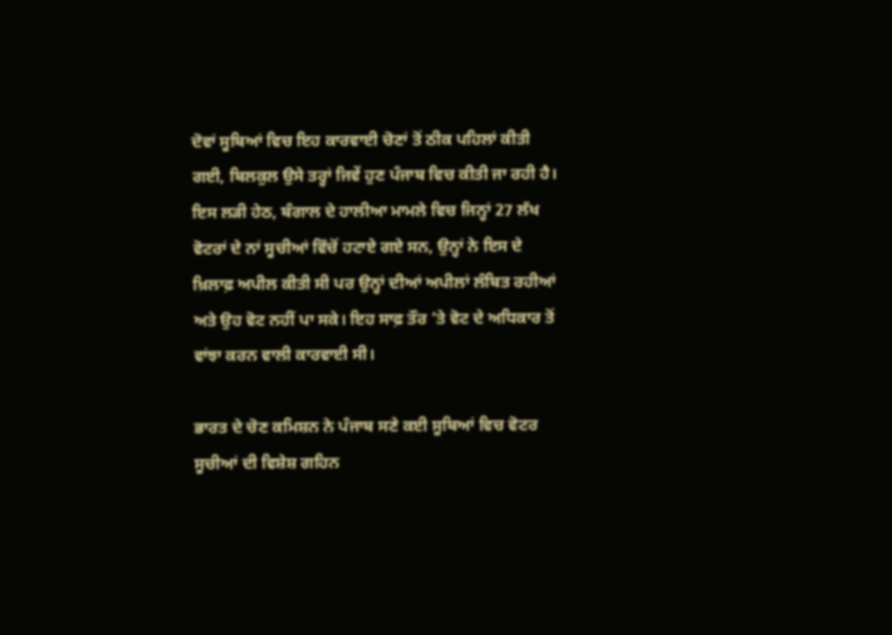ਦੋਵਾਂ ਸੂਬਿਆਂ ਵਿਚ ਇਹ ਕਾਰਵਾਈ ਚੋਣਾਂ ਤੋਂ ਠੀਕ ਪਹਿਲਾਂ ਕੀਤੀ ਗਈ, ਬਿਲਕੁਲ ਉਸੇ ਤਰ੍ਹਾਂ ਜਿਵੇਂ ਹੁਣ ਪੰਜਾਬ ਵਿਚ ਕੀਤੀ ਜਾ ਰਹੀ ਹੈ। ਇਸ ਲੜੀ ਹੇਠ, ਬੰਗਾਲ ਦੇ ਹਾਲੀਆ ਮਾਮਲੇ ਵਿਚ ਜਿਨ੍ਹਾਂ 27 ਲੱਖ ਵੋਟਰਾਂ ਦੇ ਨਾਂ ਸੂਚੀਆਂ ਵਿੱਚੋਂ ਹਟਾਏ ਗਏ ਸਨ, ਉਨ੍ਹਾਂ ਨੇ ਇਸ ਦੇ ਖ਼ਿਲਾਫ਼ ਅਪੀਲ ਕੀਤੀ ਸੀ ਪਰ ਉਨ੍ਹਾਂ ਦੀਆਂ ਅਪੀਲਾਂ ਲੰਬਿਤ ਰਹੀਆਂ ਅਤੇ ਉਹ ਵੋਟ ਨਹੀਂ ਪਾ ਸਕੇ। ਇਹ ਸਾਫ਼ ਤੌਰ ’ਤੇ ਵੋਟ ਦੇ ਅਧਿਕਾਰ ਤੋਂ ਵਾਂਝਾ ਕਰਨ ਵਾਲੀ ਕਾਰਵਾਈ ਸੀ।

ਭਾਰਤ ਦੇ ਚੋਣ ਕਮਿਸ਼ਨ ਨੇ ਪੰਜਾਬ ਸਣੇ ਕਈ ਸੂਬਿਆਂ ਵਿਚ ਵੋਟਰ ਸੂਚੀਆਂ ਦੀ ਵਿਸ਼ੇਸ਼ ਗਹਿਨ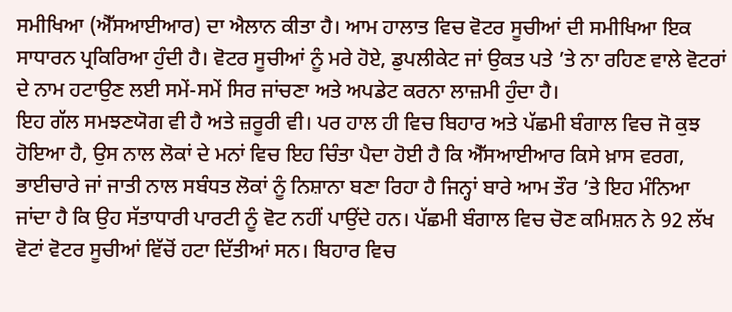ਸਮੀਖਿਆ (ਐੱਸਆਈਆਰ) ਦਾ ਐਲਾਨ ਕੀਤਾ ਹੈ। ਆਮ ਹਾਲਾਤ ਵਿਚ ਵੋਟਰ ਸੂਚੀਆਂ ਦੀ ਸਮੀਖਿਆ ਇਕ ਸਾਧਾਰਨ ਪ੍ਰਕਿਰਿਆ ਹੁੰਦੀ ਹੈ। ਵੋਟਰ ਸੂਚੀਆਂ ਨੂੰ ਮਰੇ ਹੋਏ, ਡੁਪਲੀਕੇਟ ਜਾਂ ਉਕਤ ਪਤੇ ’ਤੇ ਨਾ ਰਹਿਣ ਵਾਲੇ ਵੋਟਰਾਂ ਦੇ ਨਾਮ ਹਟਾਉਣ ਲਈ ਸਮੇਂ-ਸਮੇਂ ਸਿਰ ਜਾਂਚਣਾ ਅਤੇ ਅਪਡੇਟ ਕਰਨਾ ਲਾਜ਼ਮੀ ਹੁੰਦਾ ਹੈ।
ਇਹ ਗੱਲ ਸਮਝਣਯੋਗ ਵੀ ਹੈ ਅਤੇ ਜ਼ਰੂਰੀ ਵੀ। ਪਰ ਹਾਲ ਹੀ ਵਿਚ ਬਿਹਾਰ ਅਤੇ ਪੱਛਮੀ ਬੰਗਾਲ ਵਿਚ ਜੋ ਕੁਝ ਹੋਇਆ ਹੈ, ਉਸ ਨਾਲ ਲੋਕਾਂ ਦੇ ਮਨਾਂ ਵਿਚ ਇਹ ਚਿੰਤਾ ਪੈਦਾ ਹੋਈ ਹੈ ਕਿ ਐੱਸਆਈਆਰ ਕਿਸੇ ਖ਼ਾਸ ਵਰਗ, ਭਾਈਚਾਰੇ ਜਾਂ ਜਾਤੀ ਨਾਲ ਸਬੰਧਤ ਲੋਕਾਂ ਨੂੰ ਨਿਸ਼ਾਨਾ ਬਣਾ ਰਿਹਾ ਹੈ ਜਿਨ੍ਹਾਂ ਬਾਰੇ ਆਮ ਤੌਰ ’ਤੇ ਇਹ ਮੰਨਿਆ ਜਾਂਦਾ ਹੈ ਕਿ ਉਹ ਸੱਤਾਧਾਰੀ ਪਾਰਟੀ ਨੂੰ ਵੋਟ ਨਹੀਂ ਪਾਉਂਦੇ ਹਨ। ਪੱਛਮੀ ਬੰਗਾਲ ਵਿਚ ਚੋਣ ਕਮਿਸ਼ਨ ਨੇ 92 ਲੱਖ ਵੋਟਾਂ ਵੋਟਰ ਸੂਚੀਆਂ ਵਿੱਚੋਂ ਹਟਾ ਦਿੱਤੀਆਂ ਸਨ। ਬਿਹਾਰ ਵਿਚ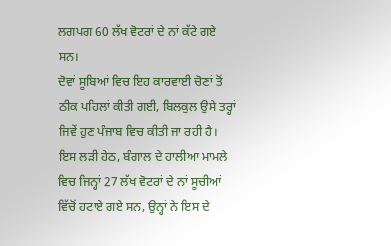ਲਗਪਗ 60 ਲੱਖ ਵੋਟਰਾਂ ਦੇ ਨਾਂ ਕੱਟੇ ਗਏ ਸਨ।
ਦੋਵਾਂ ਸੂਬਿਆਂ ਵਿਚ ਇਹ ਕਾਰਵਾਈ ਚੋਣਾਂ ਤੋਂ ਠੀਕ ਪਹਿਲਾਂ ਕੀਤੀ ਗਈ, ਬਿਲਕੁਲ ਉਸੇ ਤਰ੍ਹਾਂ ਜਿਵੇਂ ਹੁਣ ਪੰਜਾਬ ਵਿਚ ਕੀਤੀ ਜਾ ਰਹੀ ਹੈ। ਇਸ ਲੜੀ ਹੇਠ, ਬੰਗਾਲ ਦੇ ਹਾਲੀਆ ਮਾਮਲੇ ਵਿਚ ਜਿਨ੍ਹਾਂ 27 ਲੱਖ ਵੋਟਰਾਂ ਦੇ ਨਾਂ ਸੂਚੀਆਂ ਵਿੱਚੋਂ ਹਟਾਏ ਗਏ ਸਨ, ਉਨ੍ਹਾਂ ਨੇ ਇਸ ਦੇ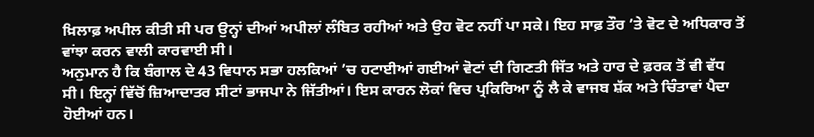ਖ਼ਿਲਾਫ਼ ਅਪੀਲ ਕੀਤੀ ਸੀ ਪਰ ਉਨ੍ਹਾਂ ਦੀਆਂ ਅਪੀਲਾਂ ਲੰਬਿਤ ਰਹੀਆਂ ਅਤੇ ਉਹ ਵੋਟ ਨਹੀਂ ਪਾ ਸਕੇ। ਇਹ ਸਾਫ਼ ਤੌਰ ’ਤੇ ਵੋਟ ਦੇ ਅਧਿਕਾਰ ਤੋਂ ਵਾਂਝਾ ਕਰਨ ਵਾਲੀ ਕਾਰਵਾਈ ਸੀ।
ਅਨੁਮਾਨ ਹੈ ਕਿ ਬੰਗਾਲ ਦੇ 43 ਵਿਧਾਨ ਸਭਾ ਹਲਕਿਆਂ ’ਚ ਹਟਾਈਆਂ ਗਈਆਂ ਵੋਟਾਂ ਦੀ ਗਿਣਤੀ ਜਿੱਤ ਅਤੇ ਹਾਰ ਦੇ ਫ਼ਰਕ ਤੋਂ ਵੀ ਵੱਧ ਸੀ। ਇਨ੍ਹਾਂ ਵਿੱਚੋਂ ਜ਼ਿਆਦਾਤਰ ਸੀਟਾਂ ਭਾਜਪਾ ਨੇ ਜਿੱਤੀਆਂ। ਇਸ ਕਾਰਨ ਲੋਕਾਂ ਵਿਚ ਪ੍ਰਕਿਰਿਆ ਨੂੰ ਲੈ ਕੇ ਵਾਜਬ ਸ਼ੱਕ ਅਤੇ ਚਿੰਤਾਵਾਂ ਪੈਦਾ ਹੋਈਆਂ ਹਨ।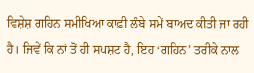ਵਿਸ਼ੇਸ਼ ਗਹਿਨ ਸਮੀਖਿਆ ਕਾਫ਼ੀ ਲੰਬੇ ਸਮੇਂ ਬਾਅਦ ਕੀਤੀ ਜਾ ਰਹੀ ਹੈ। ਜਿਵੇਂ ਕਿ ਨਾਂ ਤੋਂ ਹੀ ਸਪਸ਼ਟ ਹੈ, ਇਹ ‘ਗਹਿਨ’ ਤਰੀਕੇ ਨਾਲ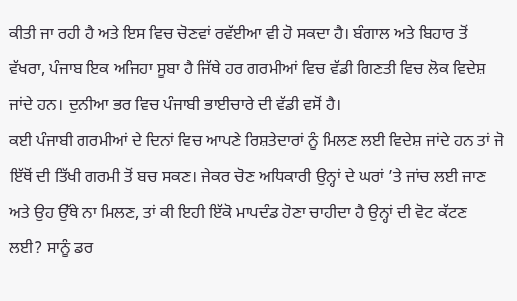ਕੀਤੀ ਜਾ ਰਹੀ ਹੈ ਅਤੇ ਇਸ ਵਿਚ ਚੋਣਵਾਂ ਰਵੱਈਆ ਵੀ ਹੋ ਸਕਦਾ ਹੈ। ਬੰਗਾਲ ਅਤੇ ਬਿਹਾਰ ਤੋਂ ਵੱਖਰਾ, ਪੰਜਾਬ ਇਕ ਅਜਿਹਾ ਸੂਬਾ ਹੈ ਜਿੱਥੇ ਹਰ ਗਰਮੀਆਂ ਵਿਚ ਵੱਡੀ ਗਿਣਤੀ ਵਿਚ ਲੋਕ ਵਿਦੇਸ਼ ਜਾਂਦੇ ਹਨ। ਦੁਨੀਆ ਭਰ ਵਿਚ ਪੰਜਾਬੀ ਭਾਈਚਾਰੇ ਦੀ ਵੱਡੀ ਵਸੋਂ ਹੈ।
ਕਈ ਪੰਜਾਬੀ ਗਰਮੀਆਂ ਦੇ ਦਿਨਾਂ ਵਿਚ ਆਪਣੇ ਰਿਸ਼ਤੇਦਾਰਾਂ ਨੂੰ ਮਿਲਣ ਲਈ ਵਿਦੇਸ਼ ਜਾਂਦੇ ਹਨ ਤਾਂ ਜੋ ਇੱਥੋਂ ਦੀ ਤਿੱਖੀ ਗਰਮੀ ਤੋਂ ਬਚ ਸਕਣ। ਜੇਕਰ ਚੋਣ ਅਧਿਕਾਰੀ ਉਨ੍ਹਾਂ ਦੇ ਘਰਾਂ ’ਤੇ ਜਾਂਚ ਲਈ ਜਾਣ ਅਤੇ ਉਹ ਉੱਥੇ ਨਾ ਮਿਲਣ, ਤਾਂ ਕੀ ਇਹੀ ਇੱਕੋ ਮਾਪਦੰਡ ਹੋਣਾ ਚਾਹੀਦਾ ਹੈ ਉਨ੍ਹਾਂ ਦੀ ਵੋਟ ਕੱਟਣ ਲਈ? ਸਾਨੂੰ ਡਰ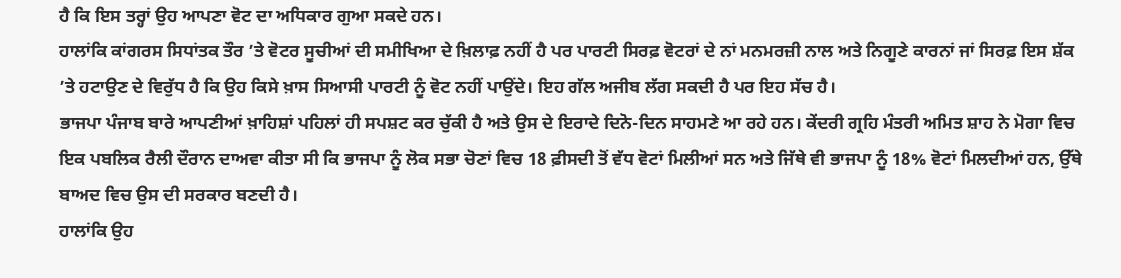ਹੈ ਕਿ ਇਸ ਤਰ੍ਹਾਂ ਉਹ ਆਪਣਾ ਵੋਟ ਦਾ ਅਧਿਕਾਰ ਗੁਆ ਸਕਦੇ ਹਨ।
ਹਾਲਾਂਕਿ ਕਾਂਗਰਸ ਸਿਧਾਂਤਕ ਤੌਰ ’ਤੇ ਵੋਟਰ ਸੂਚੀਆਂ ਦੀ ਸਮੀਖਿਆ ਦੇ ਖ਼ਿਲਾਫ਼ ਨਹੀਂ ਹੈ ਪਰ ਪਾਰਟੀ ਸਿਰਫ਼ ਵੋਟਰਾਂ ਦੇ ਨਾਂ ਮਨਮਰਜ਼ੀ ਨਾਲ ਅਤੇ ਨਿਗੂਣੇ ਕਾਰਨਾਂ ਜਾਂ ਸਿਰਫ਼ ਇਸ ਸ਼ੱਕ ’ਤੇ ਹਟਾਉਣ ਦੇ ਵਿਰੁੱਧ ਹੈ ਕਿ ਉਹ ਕਿਸੇ ਖ਼ਾਸ ਸਿਆਸੀ ਪਾਰਟੀ ਨੂੰ ਵੋਟ ਨਹੀਂ ਪਾਉਂਦੇ। ਇਹ ਗੱਲ ਅਜੀਬ ਲੱਗ ਸਕਦੀ ਹੈ ਪਰ ਇਹ ਸੱਚ ਹੈ।
ਭਾਜਪਾ ਪੰਜਾਬ ਬਾਰੇ ਆਪਣੀਆਂ ਖ਼ਾਹਿਸ਼ਾਂ ਪਹਿਲਾਂ ਹੀ ਸਪਸ਼ਟ ਕਰ ਚੁੱਕੀ ਹੈ ਅਤੇ ਉਸ ਦੇ ਇਰਾਦੇ ਦਿਨੋ-ਦਿਨ ਸਾਹਮਣੇ ਆ ਰਹੇ ਹਨ। ਕੇਂਦਰੀ ਗ੍ਰਹਿ ਮੰਤਰੀ ਅਮਿਤ ਸ਼ਾਹ ਨੇ ਮੋਗਾ ਵਿਚ ਇਕ ਪਬਲਿਕ ਰੈਲੀ ਦੌਰਾਨ ਦਾਅਵਾ ਕੀਤਾ ਸੀ ਕਿ ਭਾਜਪਾ ਨੂੰ ਲੋਕ ਸਭਾ ਚੋਣਾਂ ਵਿਚ 18 ਫ਼ੀਸਦੀ ਤੋਂ ਵੱਧ ਵੋਟਾਂ ਮਿਲੀਆਂ ਸਨ ਅਤੇ ਜਿੱਥੇ ਵੀ ਭਾਜਪਾ ਨੂੰ 18% ਵੋਟਾਂ ਮਿਲਦੀਆਂ ਹਨ, ਉੱਥੇ ਬਾਅਦ ਵਿਚ ਉਸ ਦੀ ਸਰਕਾਰ ਬਣਦੀ ਹੈ।
ਹਾਲਾਂਕਿ ਉਹ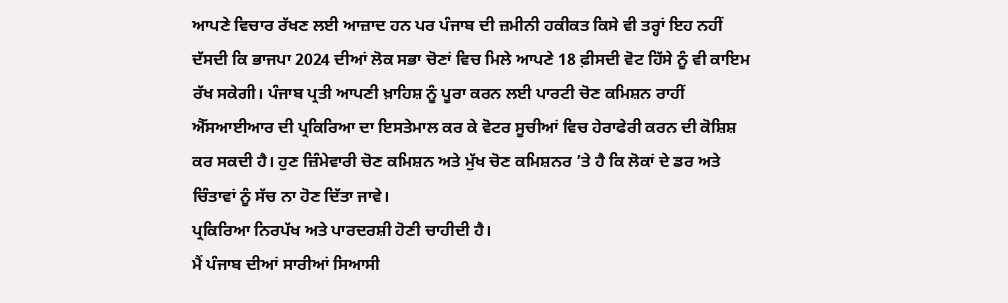ਆਪਣੇ ਵਿਚਾਰ ਰੱਖਣ ਲਈ ਆਜ਼ਾਦ ਹਨ ਪਰ ਪੰਜਾਬ ਦੀ ਜ਼ਮੀਨੀ ਹਕੀਕਤ ਕਿਸੇ ਵੀ ਤਰ੍ਹਾਂ ਇਹ ਨਹੀਂ ਦੱਸਦੀ ਕਿ ਭਾਜਪਾ 2024 ਦੀਆਂ ਲੋਕ ਸਭਾ ਚੋਣਾਂ ਵਿਚ ਮਿਲੇ ਆਪਣੇ 18 ਫ਼ੀਸਦੀ ਵੋਟ ਹਿੱਸੇ ਨੂੰ ਵੀ ਕਾਇਮ ਰੱਖ ਸਕੇਗੀ। ਪੰਜਾਬ ਪ੍ਰਤੀ ਆਪਣੀ ਖ਼ਾਹਿਸ਼ ਨੂੰ ਪੂਰਾ ਕਰਨ ਲਈ ਪਾਰਟੀ ਚੋਣ ਕਮਿਸ਼ਨ ਰਾਹੀਂ ਐੱਸਆਈਆਰ ਦੀ ਪ੍ਰਕਿਰਿਆ ਦਾ ਇਸਤੇਮਾਲ ਕਰ ਕੇ ਵੋਟਰ ਸੂਚੀਆਂ ਵਿਚ ਹੇਰਾਫੇਰੀ ਕਰਨ ਦੀ ਕੋਸ਼ਿਸ਼ ਕਰ ਸਕਦੀ ਹੈ। ਹੁਣ ਜ਼ਿੰਮੇਵਾਰੀ ਚੋਣ ਕਮਿਸ਼ਨ ਅਤੇ ਮੁੱਖ ਚੋਣ ਕਮਿਸ਼ਨਰ ’ਤੇ ਹੈ ਕਿ ਲੋਕਾਂ ਦੇ ਡਰ ਅਤੇ ਚਿੰਤਾਵਾਂ ਨੂੰ ਸੱਚ ਨਾ ਹੋਣ ਦਿੱਤਾ ਜਾਵੇ।
ਪ੍ਰਕਿਰਿਆ ਨਿਰਪੱਖ ਅਤੇ ਪਾਰਦਰਸ਼ੀ ਹੋਣੀ ਚਾਹੀਦੀ ਹੈ।
ਮੈਂ ਪੰਜਾਬ ਦੀਆਂ ਸਾਰੀਆਂ ਸਿਆਸੀ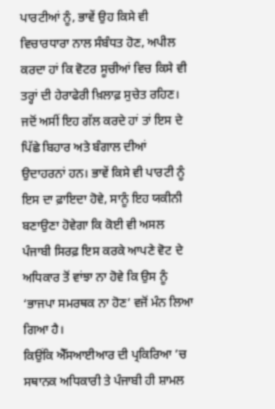ਪਾਰਟੀਆਂ ਨੂੰ, ਭਾਵੇਂ ਉਹ ਕਿਸੇ ਵੀ ਵਿਚਾਰਧਾਰਾ ਨਾਲ ਸੰਬੰਧਤ ਹੋਣ, ਅਪੀਲ ਕਰਦਾ ਹਾਂ ਕਿ ਵੋਟਰ ਸੂਚੀਆਂ ਵਿਚ ਕਿਸੇ ਵੀ ਤਰ੍ਹਾਂ ਦੀ ਹੇਰਾਫੇਰੀ ਖ਼ਿਲਾਫ਼ ਸੁਚੇਤ ਰਹਿਣ। ਜਦੋਂ ਅਸੀਂ ਇਹ ਗੱਲ ਕਰਦੇ ਹਾਂ ਤਾਂ ਇਸ ਦੇ ਪਿੱਛੇ ਬਿਹਾਰ ਅਤੇ ਬੰਗਾਲ ਦੀਆਂ ਉਦਾਹਰਨਾਂ ਹਨ। ਭਾਵੇਂ ਕਿਸੇ ਵੀ ਪਾਰਟੀ ਨੂੰ ਇਸ ਦਾ ਫ਼ਾਇਦਾ ਹੋਵੇ, ਸਾਨੂੰ ਇਹ ਯਕੀਨੀ ਬਣਾਉਣਾ ਹੋਵੇਗਾ ਕਿ ਕੋਈ ਵੀ ਅਸਲ ਪੰਜਾਬੀ ਸਿਰਫ਼ ਇਸ ਕਰਕੇ ਆਪਣੇ ਵੋਟ ਦੇ ਅਧਿਕਾਰ ਤੋਂ ਵਾਂਝਾ ਨਾ ਹੋਵੇ ਕਿ ਉਸ ਨੂੰ ‘ਭਾਜਪਾ ਸਮਰਥਕ ਨਾ ਹੋਣ’ ਵਜੋਂ ਮੰਨ ਲਿਆ ਗਿਆ ਹੈ।
ਕਿਉਂਕਿ ਐੱਸਆਈਆਰ ਦੀ ਪ੍ਰਕਿਰਿਆ ’ਚ ਸਥਾਨਕ ਅਧਿਕਾਰੀ ਤੇ ਪੰਜਾਬੀ ਹੀ ਸ਼ਾਮਲ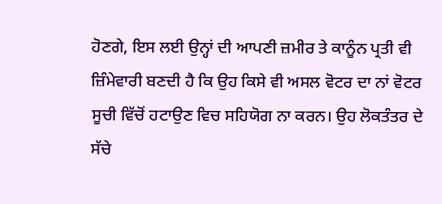ਹੋਣਗੇ, ਇਸ ਲਈ ਉਨ੍ਹਾਂ ਦੀ ਆਪਣੀ ਜ਼ਮੀਰ ਤੇ ਕਾਨੂੰਨ ਪ੍ਰਤੀ ਵੀ ਜ਼ਿੰਮੇਵਾਰੀ ਬਣਦੀ ਹੈ ਕਿ ਉਹ ਕਿਸੇ ਵੀ ਅਸਲ ਵੋਟਰ ਦਾ ਨਾਂ ਵੋਟਰ ਸੂਚੀ ਵਿੱਚੋਂ ਹਟਾਉਣ ਵਿਚ ਸਹਿਯੋਗ ਨਾ ਕਰਨ। ਉਹ ਲੋਕਤੰਤਰ ਦੇ ਸੱਚੇ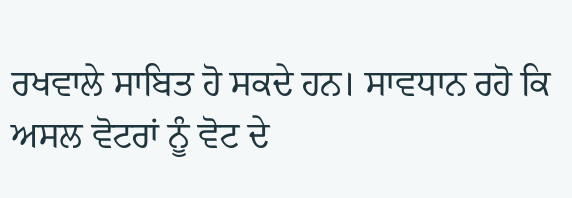ਰਖਵਾਲੇ ਸਾਬਿਤ ਹੋ ਸਕਦੇ ਹਨ। ਸਾਵਧਾਨ ਰਹੋ ਕਿ ਅਸਲ ਵੋਟਰਾਂ ਨੂੰ ਵੋਟ ਦੇ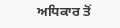ਅਧਿਕਾਰ ਤੋਂ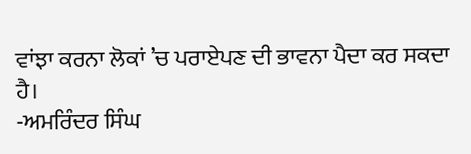ਵਾਂਝਾ ਕਰਨਾ ਲੋਕਾਂ ’ਚ ਪਰਾਏਪਣ ਦੀ ਭਾਵਨਾ ਪੈਦਾ ਕਰ ਸਕਦਾ ਹੈ।
-ਅਮਰਿੰਦਰ ਸਿੰਘ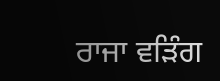ਰਾਜਾ ਵੜਿੰਗ